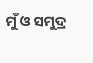ମୁଁ ଓ ସମୁଦ୍ର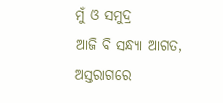ମୁଁ ଓ ସମୁଦ୍ର
ଆଜି ବି ସନ୍ଧ୍ୟା ଆଗତ,
ଅସ୍ତରାଗରେ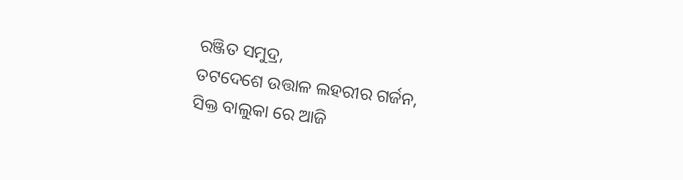ରଞ୍ଜିତ ସମୁଦ୍ର,
ତଟଦେଶେ ଉତ୍ତାଳ ଲହରୀର ଗର୍ଜନ,
ସିକ୍ତ ବାଲୁକା ରେ ଆଜି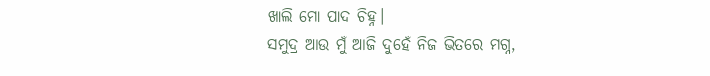ଖାଲି ମୋ ପାଦ ଚିହ୍ନ।
ସମୁଦ୍ର ଆଉ ମୁଁ ଆଜି ଦୁହେଁ ନିଜ ଭିତରେ ମଗ୍ନ,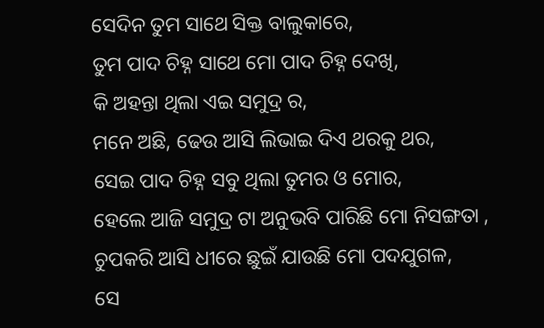ସେଦିନ ତୁମ ସାଥେ ସିକ୍ତ ବାଲୁକାରେ,
ତୁମ ପାଦ ଚିହ୍ନ ସାଥେ ମୋ ପାଦ ଚିହ୍ନ ଦେଖି,
କି ଅହନ୍ତା ଥିଲା ଏଇ ସମୁଦ୍ର ର,
ମନେ ଅଛି, ଢେଉ ଆସି ଲିଭାଇ ଦିଏ ଥରକୁ ଥର,
ସେଇ ପାଦ ଚିହ୍ନ ସବୁ ଥିଲା ତୁମର ଓ ମୋର,
ହେଲେ ଆଜି ସମୁଦ୍ର ଟା ଅନୁଭବି ପାରିଛି ମୋ ନିସଙ୍ଗତା ,
ଚୁପକରି ଆସି ଧୀରେ ଛୁଇଁ ଯାଉଛି ମୋ ପଦଯୁଗଳ,
ସେ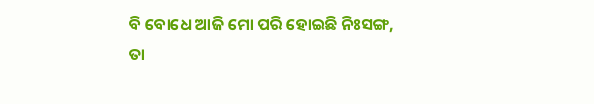ବି ବୋଧେ ଆଜି ମୋ ପରି ହୋଇଛି ନିଃସଙ୍ଗ,
ତା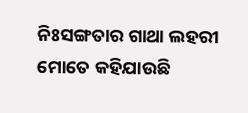ନିଃସଙ୍ଗତାର ଗାଥା ଲହରୀ ମୋତେ କହିଯାଉଛି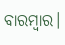ବାରମ୍ବାର।